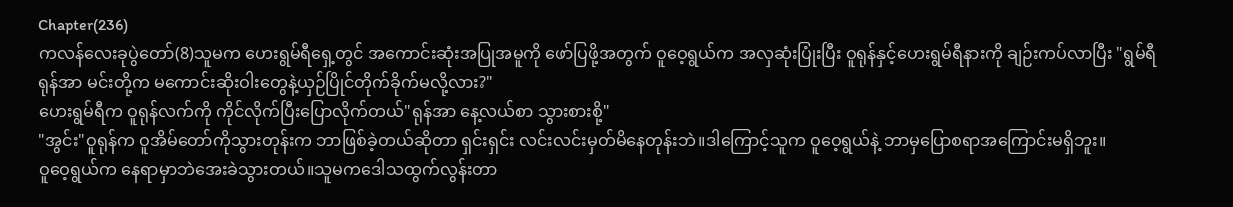Chapter(236)
ကလန်လေးခုပွဲတော်(8)သူမက ဟေးရွမ်ရီရှေ့တွင် အကောင်းဆုံးအပြုအမူကို ဖော်ပြဖို့အတွက် ဝူဝေ့ရွယ်က အလှဆုံးပြုံးပြီး ဝူရုန်နှင့်ဟေးရွမ်ရီနားကို ချဉ်းကပ်လာပြီး "ရွမ်ရီ ရုန်အာ မင်းတို့က မကောင်းဆိုးဝါးတွေနဲ့ယှဉ်ပြိုင်တိုက်ခိုက်မလို့လား?"
ဟေးရွမ်ရီက ဝူရုန်လက်ကို ကိုင်လိုက်ပြီးပြောလိုက်တယ်"ရုန်အာ နေ့လယ်စာ သွားစားစို့"
"အွင်း"ဝူရုန်က ဝူအိမ်တော်ကိုသွားတုန်းက ဘာဖြစ်ခဲ့တယ်ဆိုတာ ရှင်းရှင်း လင်းလင်းမှတ်မိနေတုန်းဘဲ။ဒါကြောင့်သူက ဝူဝေ့ရွယ်နဲ့ ဘာမှပြောစရာအကြောင်းမရှိဘူး။
ဝူဝေ့ရွယ်က နေရာမှာဘဲအေးခဲသွားတယ်။သူမကဒေါသထွက်လွန်းတာ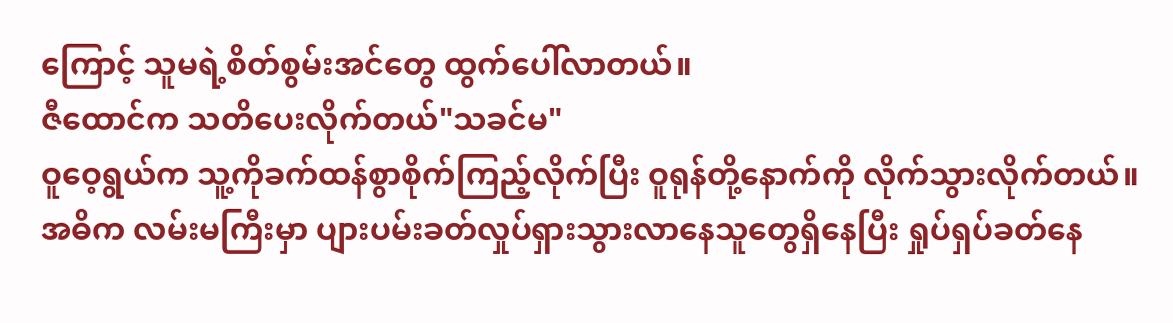ကြောင့် သူမရဲ့စိတ်စွမ်းအင်တွေ ထွက်ပေါ်လာတယ်။
ဇီထောင်က သတိပေးလိုက်တယ်"သခင်မ"
ဝူဝေ့ရွယ်က သူ့ကိုခက်ထန်စွာစိုက်ကြည့်လိုက်ပြီး ဝူရုန်တို့နောက်ကို လိုက်သွားလိုက်တယ်။
အဓိက လမ်းမကြီးမှာ ပျားပမ်းခတ်လှုပ်ရှားသွားလာနေသူတွေရှိနေပြီး ရှုပ်ရှပ်ခတ်နေ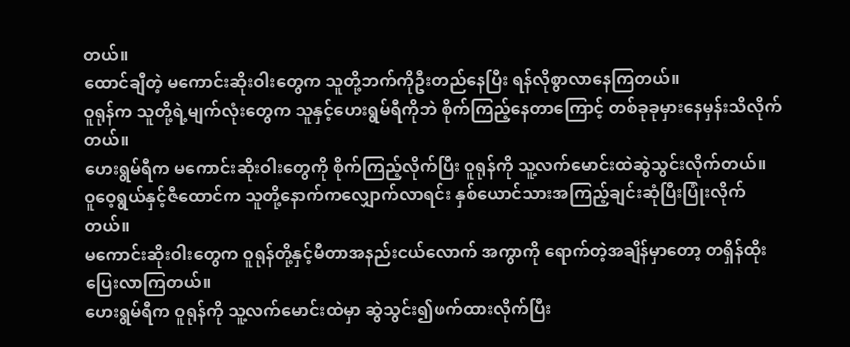တယ်။
ထောင်ချီတဲ့ မကောင်းဆိုးဝါးတွေက သူတို့ဘက်ကိုဦးတည်နေပြီး ရန်လိုစွာလာနေကြတယ်။
ဝူရုန်က သူတို့ရဲ့မျက်လုံးတွေက သူနှင့်ဟေးရွမ်ရီကိုဘဲ စိုက်ကြည့်နေတာကြောင့် တစ်ခုခုမှားနေမှန်းသိလိုက်တယ်။
ဟေးရွမ်ရီက မကောင်းဆိုးဝါးတွေကို စိုက်ကြည့်လိုက်ပြီး ဝူရုန်ကို သူ့လက်မောင်းထဲဆွဲသွင်းလိုက်တယ်။
ဝူဝေ့ရွယ်နှင့်ဇီထောင်က သူတို့နောက်ကလျှောက်လာရင်း နှစ်ယောင်သားအကြည့်ချင်းဆုံပြီးပြုံးလိုက်တယ်။
မကောင်းဆိုးဝါးတွေက ဝူရုန်တို့နှင့်မီတာအနည်းငယ်လောက် အကွာကို ရောက်တဲ့အချိန်မှာတော့ တရှိန်ထိုးပြေးလာကြတယ်။
ဟေးရွမ်ရီက ဝူရုန်ကို သူ့လက်မောင်းထဲမှာ ဆွဲသွင်း၍ဖက်ထားလိုက်ပြီး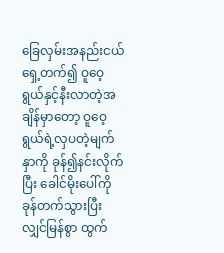ခြေလှမ်းအနည်းငယ် ရှေ့တက်၍ ဝူဝေ့ရွယ်နှင့်နီးလာတဲ့အချိန်မှာတော့ ဝူဝေ့ရွယ်ရဲ့လှပတဲ့မျက်နှာကို ခုန်၍နင်းလိုက်ပြီး ခေါင်မိုးပေါ်ကို ခုန်တက်သွားပြီး လျှင်မြန်စွာ ထွက်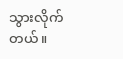သွားလိုက်တယ်။